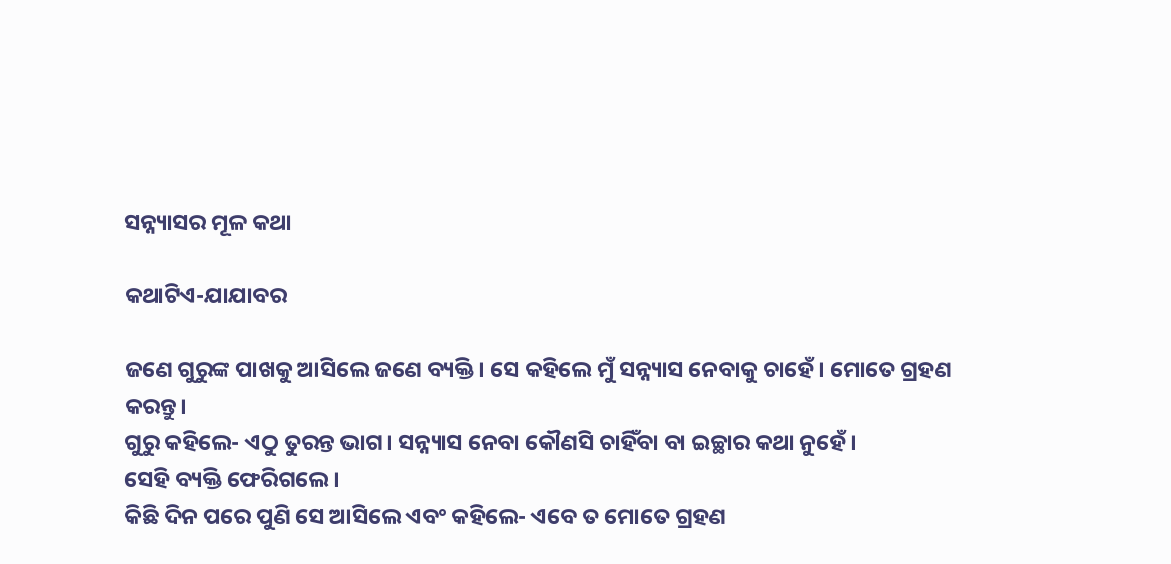ସନ୍ନ୍ୟାସର ମୂଳ କଥା

କଥାଟିଏ-ଯାଯାବର

ଜଣେ ଗୁରୁଙ୍କ ପାଖକୁ ଆସିଲେ ଜଣେ ବ୍ୟକ୍ତି। ସେ କହିଲେ ମୁଁ ସନ୍ନ୍ୟାସ ନେବାକୁ ଚାହେଁ। ମୋତେ ଗ୍ରହଣ କରନ୍ତୁ।
ଗୁରୁ କହିଲେ- ଏଠୁ ତୁରନ୍ତ ଭାଗ। ସନ୍ନ୍ୟାସ ନେବା କୌଣସି ଚାହିଁବା ବା ଇଚ୍ଛାର କଥା ନୁହେଁ।
ସେହି ବ୍ୟକ୍ତି ଫେରିଗଲେ।
କିଛି ଦିନ ପରେ ପୁଣି ସେ ଆସିଲେ ଏବଂ କହିଲେ- ଏବେ ତ ମୋତେ ଗ୍ରହଣ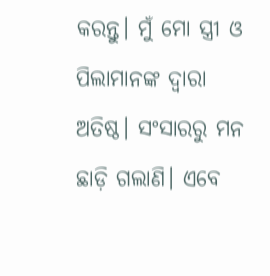କରନ୍ତୁ। ମୁଁ ମୋ ସ୍ତ୍ରୀ ଓ ପିଲାମାନଙ୍କ ଦ୍ବାରା ଅତିଷ୍ଠ। ସଂସାରରୁ ମନ ଛାଡ଼ି ଗଲାଣି। ଏବେ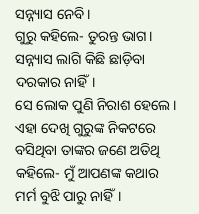ସନ୍ନ୍ୟାସ ନେବି।
ଗୁରୁ କହିଲେ- ତୁରନ୍ତ ଭାଗ। ସନ୍ନ୍ୟାସ ଲାଗି କିଛି ଛାଡ଼ିବା ଦରକାର ନାହିଁ।
ସେ ଲୋକ ପୁଣି ନିରାଶ ହେଲେ।
ଏହା ଦେଖି ଗୁରୁଙ୍କ ନିକଟରେ ବସିଥିବା ତାଙ୍କର ଜଣେ ଅତିଥି କହିଲେ- ମୁଁ ଆପଣଙ୍କ କଥାର ମର୍ମ ବୁଝି ପାରୁ ନାହିଁ।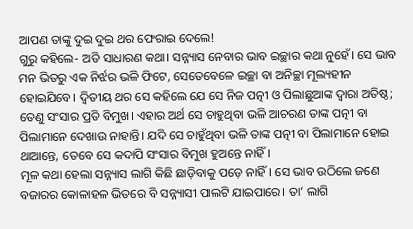ଆପଣ ତାଙ୍କୁ ଦୁଇ ଦୁଇ ଥର ଫେରାଇ ଦେଲେ!
ଗୁରୁ କହିଲେ- ଅତି ସାଧାରଣ କଥା। ସନ୍ନ୍ୟାସ ନେବାର ଭାବ ଇଚ୍ଛାର କଥା ନୁହେଁ। ସେ ଭାବ ମନ ଭିତରୁ ଏକ ନିର୍ଝର ଭଳି ଫିଟେ, ସେତେବେଳେ ଇଚ୍ଛା ବା ଅନିଚ୍ଛା ମୂଲ୍ୟହୀନ ହୋଇଯିବେ। ଦ୍ବିତୀୟ ଥର ସେ କହିଲେ ଯେ ସେ ନିଜ ପତ୍ନୀ ଓ ପିଲାଛୁଆଙ୍କ ଦ୍ବାରା ଅତି‌ଷ୍ଠ; ତେଣୁ ସଂସାର ପ୍ରତି ବିମୁଖ। ଏହାର ଅର୍ଥ ସେ ଚାହୁଥିବା ଭଳି ଆଚରଣ ତାଙ୍କ ପତ୍ନୀ ବା ପିଲାମାନେ ଦେଖାଉ ନାହାନ୍ତି। ଯଦି ସେ ଚାହୁଁଥିବା ଭଳି ତାଙ୍କ ପତ୍ନୀ ବା ପିଲାମାନେ ହୋଇ ଥାଆନ୍ତେ, ତେବେ ସେ କଦାପି ସଂସାର ବିମୁଖ ହୁଅନ୍ତେ ନାହିଁ।
ମୂଳ କଥା ହେଲା ସନ୍ନ୍ୟାସ ଲାଗି କିଛି ଛାଡ଼ିବାକୁ ପଡ଼େ ନାହିଁ। ସେ ଭାବ ଉଠିଲେ ଜଣେ ବଜାରର କୋଳାହଳ ଭିତରେ ବି ସନ୍ନ୍ୟାସୀ ପାଲଟି ଯାଇପାରେ। ତା’ ଲାଗି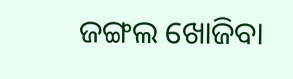ଜଙ୍ଗଲ ଖୋଜିବା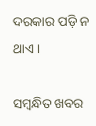ଦରକାର ପ‌ଡ଼ି ନ ଥାଏ।

ସମ୍ବନ୍ଧିତ ଖବର